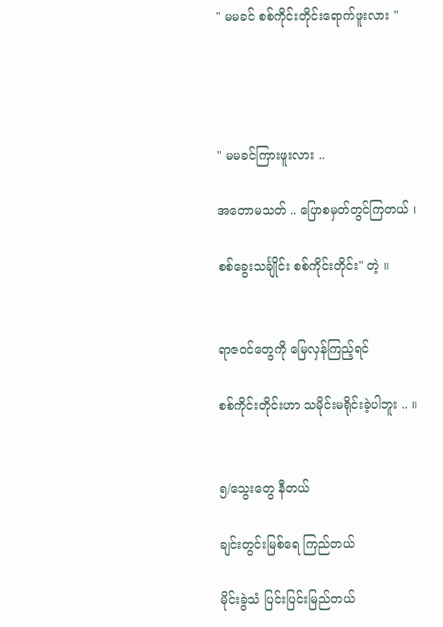" မမခင် စစ်ကိုင်းတိုင်းရောက်ဖူးလား "




" မမခင်ကြားဖူးလား ..

အတောမသတ် .. ပြောစမှတ်တွင်ကြတယ် ၊

စစ်ခွေးသင်္ချိုင်း စစ်ကိုင်းတိုင်း" တဲ့ ။


ရာဇဝင်တွေကို မြေလှန်ကြည့်ရင်

စစ်ကိုင်းတိုင်းဟာ သမိုင်းမရိုင်းခဲ့ပါဘူး .. ။


၅/သွေးတွေ နီတယ်

ချင်းတွင်းမြစ်ရေ ကြည်တယ်

မိုင်းခွဲသံ ပြင်းပြင်းမြည်တယ်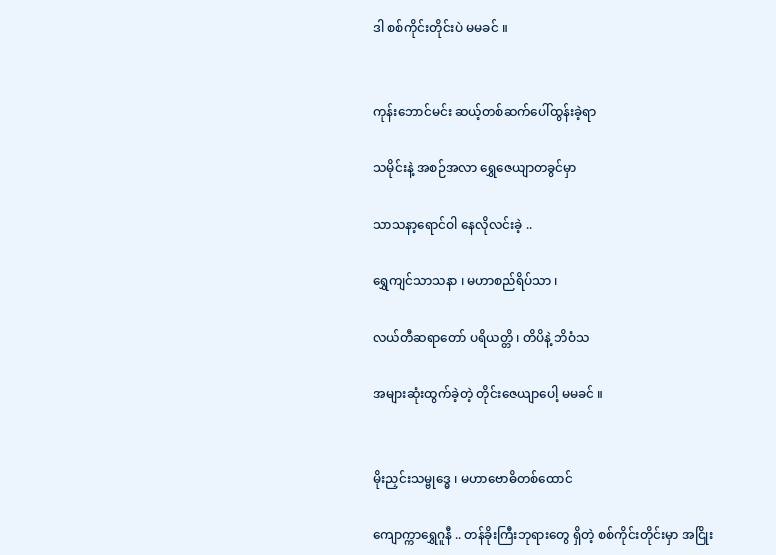ဒါ စစ်ကိုင်းတိုင်းပဲ မမခင် ။


ကုန်းဘောင်မင်း ဆယ့်တစ်ဆက်ပေါ်ထွန်းခဲ့ရာ

သမိုင်းနဲ့ အစဉ်အလာ ရွှေဇေယျာတခွင်မှာ

သာသနာ့ရောင်ဝါ နေလိုလင်းခဲ့ ..

ရွှေကျင်သာသနာ ၊ မဟာစည်ရိပ်သာ ၊

လယ်တီဆရာတော် ပရိယတ္တိ ၊ တိပိနဲ့ ဘိဝံသ

အများဆုံးထွက်ခဲ့တဲ့ တိုင်းဇေယျာပေါ့ မမခင် ။


မိုးညှင်းသမ္ဗုဒ္ဓေ ၊ မဟာဗောဓိတစ်ထောင်

ကျောက္ကာရွှေဂူနီ .. တန်ခိုးကြီးဘုရားတွေ ရှိတဲ့ စစ်ကိုင်းတိုင်းမှာ အငြိုး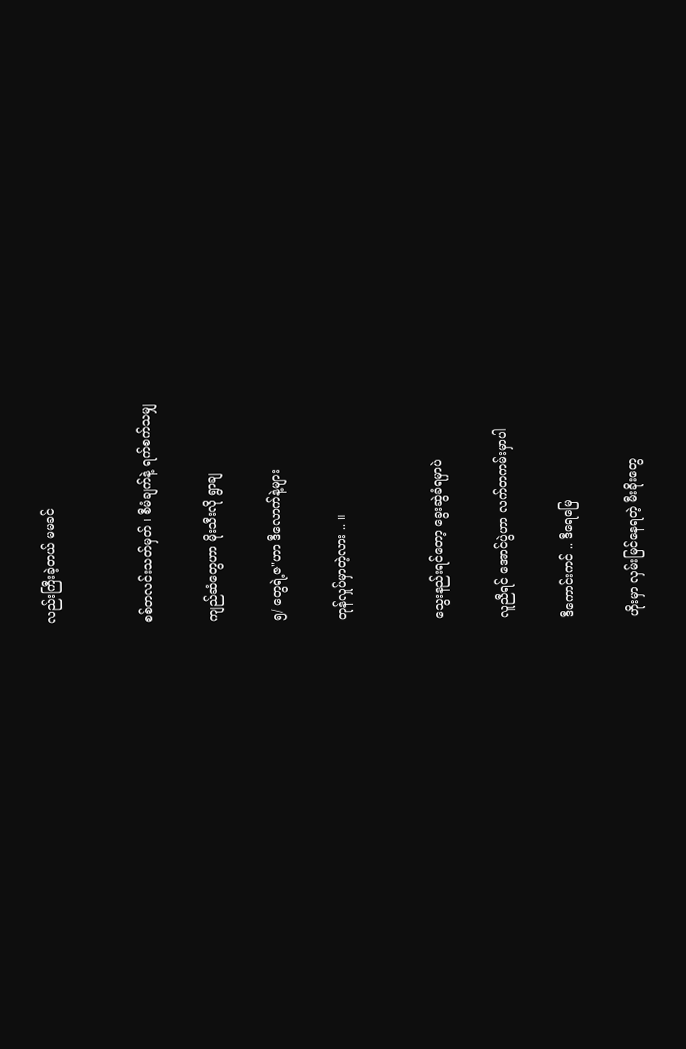လည်းကြီးခဲ့တယ် မမခင်


စစ်တလင်းသတ်မှတ် ၊ စီမံချက်နဲ့ ရက်စက်သမျှ

ကျည်ဆံတွေဟာ မိုးသီးလို ရွာချ

၅/ တွေရဲ့ဇ"ဟာ ဒီလောက်နဲ့များ

တုန်လှုပ်မှာတဲ့လား .. ။


သွေးနည်းရင်တော့ ခွေးဆွဲခံရမှာပဲ

လူညီရင် အောင်ပွဲဟာ လက်တကမ်းမှာပါ

ဒီကောင်းကင် .. ဒီရေမြေ

ဟိုးမှာ လှမ်းမြင်နေရတဲ့ မီးခိုးတွေ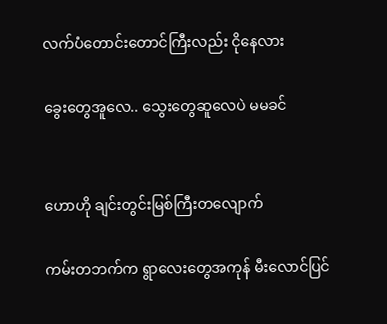လက်ပံတောင်းတောင်ကြီးလည်း ငိုနေလား

ခွေးတွေအူလေ.. သွေးတွေဆူလေပဲ မမခင်


ဟောဟို ချင်းတွင်းမြစ်ကြီးတလျောက်

ကမ်းတဘက်က ရွာလေးတွေအကုန် မီးလောင်ပြင်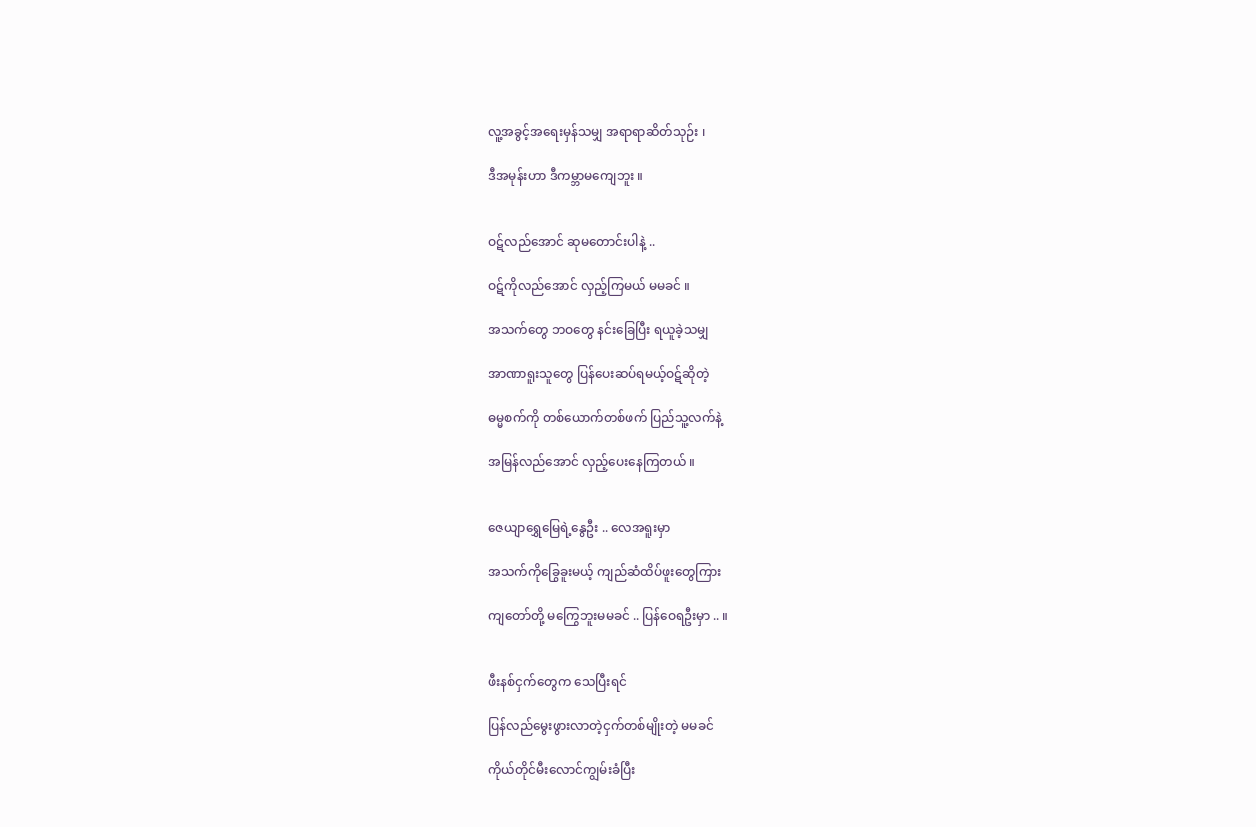လူ့အခွင့်အရေးမှန်သမျှ အရာရာဆိတ်သု‌ဉ်း ၊

ဒီအမုန်းဟာ ဒီကမ္ဘာမကျေဘူး ။


ဝဋ်လည်အောင် ဆုမတောင်းပါနဲ့ ..

ဝဋ်ကိုလည်အောင် လှည့်ကြမယ် မမခင် ။

အသက်တွေ ဘ‌ဝတွေ နင်းခြေပြီး ရယူခဲ့သမျှ

အာဏာရူးသူတွေ ပြန်ပေးဆပ်ရမယ့်ဝဋ်ဆိုတဲ့

ဓမ္မစက်ကို တစ်ယောက်တစ်ဖက် ပြည်သူ့လက်နဲ့

အမြန်လည်အောင် လှည့်ပေးနေကြတယ် ။


ဇေယျာရွှေမြေရဲ့နွေဦး .. လေအရူးမှာ

အသက်ကိုခြွေခူးမယ့် ကျည်ဆံထိပ်ဖူးတွေကြား

ကျတော်တို့ မကြွေဘူးမမခင် .. ပြန်ဝေရဦးမှာ .. ။


ဖီးနစ်ငှက်တွေက သေပြီးရင်

ပြန်လည်မွေးဖွားလာတဲ့ငှက်တစ်မျိုးတဲ့ မမခင်

ကိုယ်တိုင်မီးလောင်ကျွမ်းခံပြီး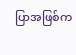ပြာအဖြစ်က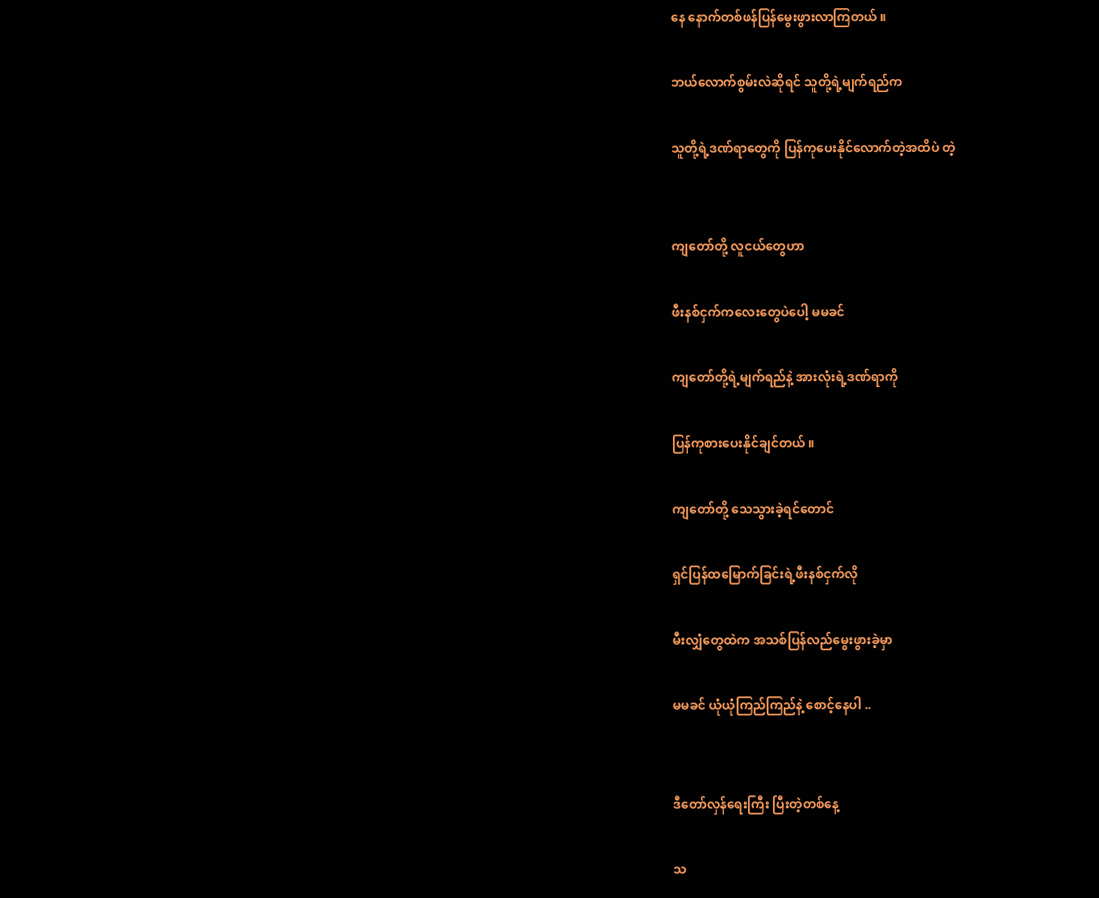နေ နောက်တစ်ဖန်ပြန်မွေးဖွားလာကြတယ် ။

ဘယ်လောက်စွမ်းလဲဆိုရင် သူတို့ရဲ့မျက်ရည်က

သူတို့ရဲ့ဒဏ်ရာတွေကို ပြန်ကုပေးနိုင်‌လောက်တဲ့အထိပဲ တဲ့


ကျတော်တို့ လူငယ်တွေဟာ

ဖီးနစ်ငှက်ကလေးတွေပဲပေါ့ မမခင်

ကျတော်တို့ရဲ့မျက်ရည်နဲ့ အားလုံးရဲ့ဒဏ်ရာကို

ပြန်ကုစားပေးနိုင်ချင်တယ် ။

ကျတော်တို့ သေသွားခဲ့ရင်တောင်

ရှင်ပြန်ထမြောက်ခြင်းရဲ့ဖီးနစ်ငှက်လို

မီးလျှံတွေထဲက အသစ်ပြန်လည်မွေးဖွားခဲ့မှာ

မမခင် ယုံယုံကြည်ကြည်နဲ့ စောင့်နေပါ ..


ဒီတော်လှန်ရေးကြီး ပြီးတဲ့တစ်နေ့

သ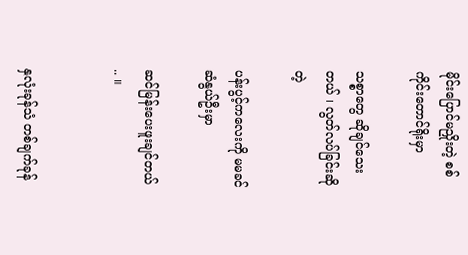မိုင်းပြောင်မညှိုးတဲ့ စစ်ကိုင်းတောင်ရိုးမှာ

သစ္စာတွေ ဆိုချင်သေးတယ် ၊ လွတ်လပ်ခြင်းဆိုတဲ့

ပန်းပွင့်ကလေးကို မမခင် ဆံနွယ်ဦးမှာ

ဆင်မြန်းပေးဖူးချင်တယ် .. ။


နှလုံးခုန်သံ တစ်ချက်ခုန်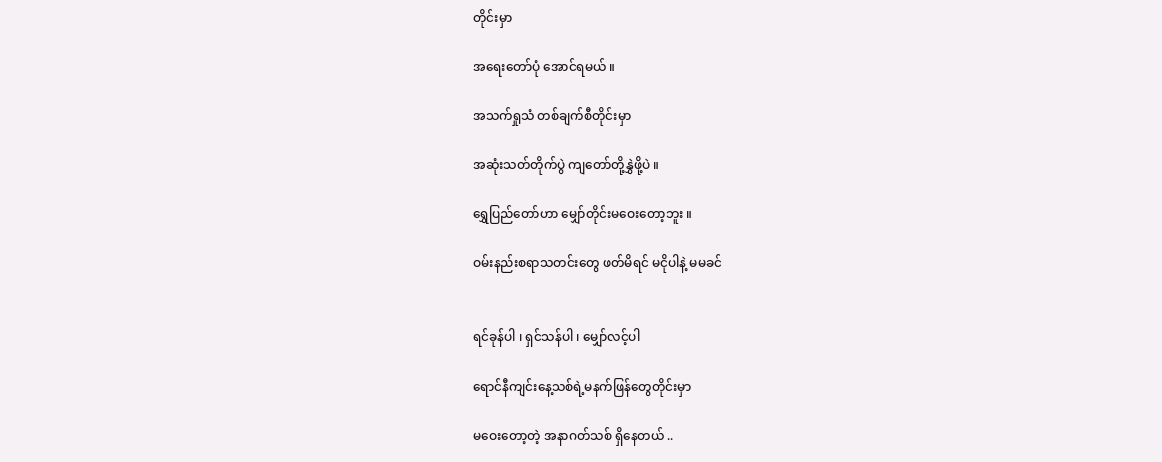တိုင်းမှာ

အရေးတော်ပုံ အောင်ရမယ် ။

အသက်ရှုသံ တစ်ချက်စီတိုင်းမှာ

အဆုံးသတ်တိုက်ပွဲ ကျတော်တို့နွှဲဖို့ပဲ ။

ရွှေပြည်တော်ဟာ မျှော်တိုင်းမဝေးတော့ဘူး ။

ဝမ်းနည်းစရာသတင်းတွေ ဖတ်မိရင် မငိုပါနဲ့ မမခင်


ရင်ခုန်ပါ ၊ ရှင်သန်ပါ ၊ မျှော်လင့်ပါ

ရောင်နီကျင်းနေ့သစ်ရဲ့မနက်ဖြန်တွေတိုင်းမှာ

မဝေးတော့တဲ့ အနာဂတ်သစ် ရှိနေတယ် ..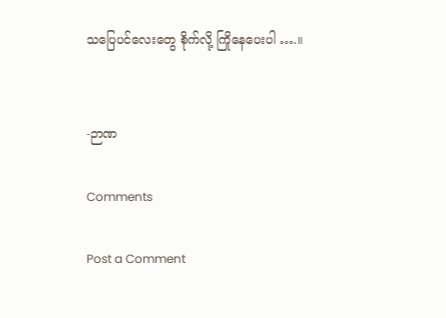သပြေပင်လေးတွေ စိုက်လို့ ကြိုနေပေးပါ ….။


-ဉာဏ

Comments

Post a Comment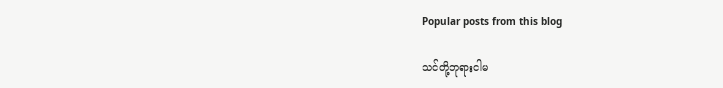Popular posts from this blog

သင်တို့ဘုရားငါမ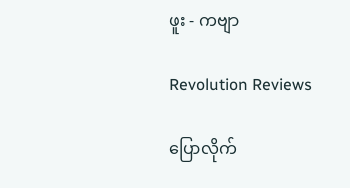ဖူး - ကဗျာ

Revolution Reviews

ပြောလိုက်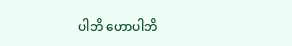ပါဘိ ဟောပါဘိ